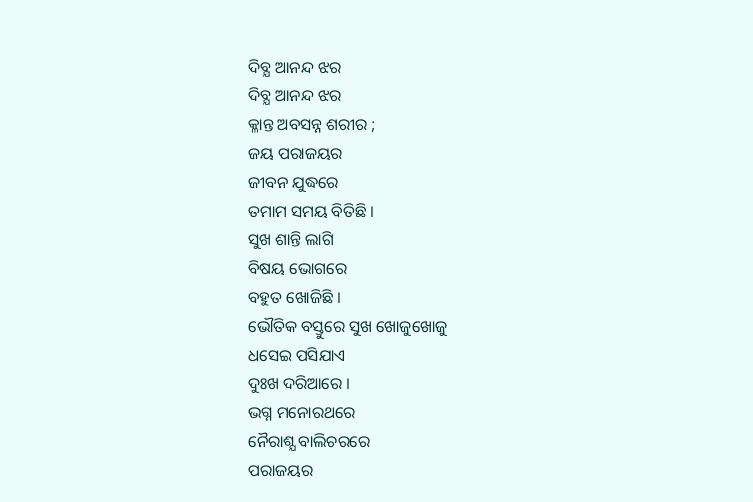ଦିବ୍ଯ ଆନନ୍ଦ ଝର
ଦିବ୍ଯ ଆନନ୍ଦ ଝର
କ୍ଳାନ୍ତ ଅବସନ୍ନ ଶରୀର ;
ଜୟ ପରାଜୟର
ଜୀବନ ଯୁଦ୍ଧରେ
ତମାମ ସମୟ ବିତିଛି ।
ସୁଖ ଶାନ୍ତି ଲାଗି
ବିଷୟ ଭୋଗରେ
ବହୁତ ଖୋଜିଛି ।
ଭୌତିକ ବସ୍ତୁରେ ସୁଖ ଖୋଜୁଖୋଜୁ
ଧସେଇ ପସିଯାଏ
ଦୁଃଖ ଦରିଆରେ ।
ଭଗ୍ନ ମନୋରଥରେ
ନୈରାଶ୍ଯ ବାଲିଚରରେ
ପରାଜୟର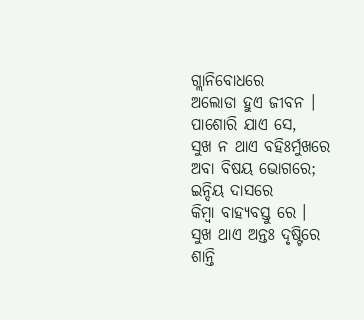ଗ୍ଲାନିବୋଧରେ
ଅଲୋଡା ହୁଏ ଜୀବନ ।
ପାଶୋରି ଯାଏ ସେ,
ସୁଖ ନ ଥାଏ ବହିଃର୍ମୁଖରେ
ଅବା ବିଷୟ ଭୋଗରେ;
ଇନ୍ଦିୟ ଦାସରେ
କିମ୍ବା ବାହ୍ୟବସ୍ତୁ ରେ ।
ସୁଖ ଥାଏ ଅନ୍ତଃ ଦୃଷ୍ଟିରେ
ଶାନ୍ତି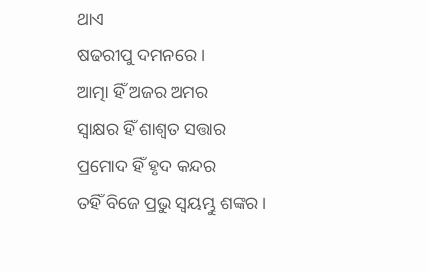ଥାଏ
ଷଢରୀପୁ ଦମନରେ ।
ଆତ୍ମା ହିଁ ଅଜର ଅମର
ସ୍ବାକ୍ଷର ହିଁ ଶାଶ୍ବତ ସତ୍ତାର
ପ୍ରମୋଦ ହିଁ ହୃଦ କନ୍ଦର
ତହିଁ ବିଜେ ପ୍ରଭୁ ସ୍ୱୟମ୍ଭୁ ଶଙ୍କର ।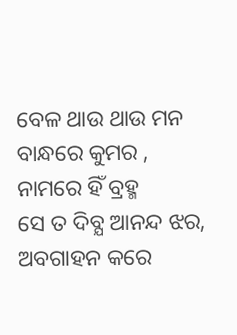ବେଳ ଥାଉ ଥାଉ ମନ
ବାନ୍ଧରେ କୁମର ,
ନାମରେ ହିଁ ବ୍ରହ୍ମ
ସେ ତ ଦିବ୍ଯ ଆନନ୍ଦ ଝର,
ଅବଗାହନ କରେ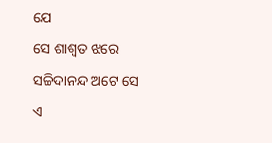ଯେ
ସେ ଶାଶ୍ବତ ଝରେ
ସଚ୍ଚିଦାନନ୍ଦ ଅଟେ ସେ
ଏ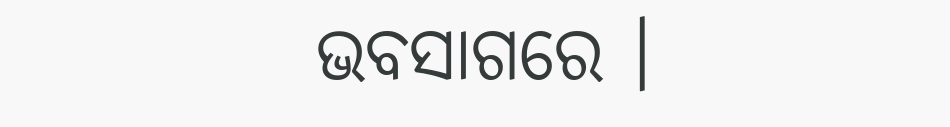ଭବସାଗରେ ।